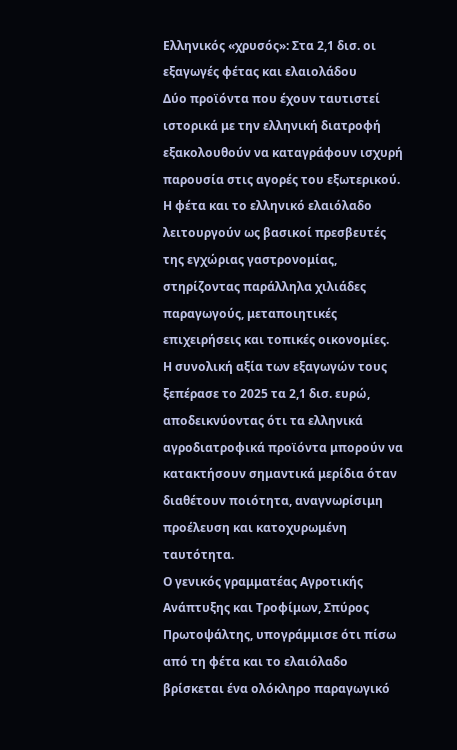Ελληνικός «χρυσός»: Στα 2,1 δισ. οι εξαγωγές φέτας και ελαιολάδου
Δύο προϊόντα που έχουν ταυτιστεί ιστορικά με την ελληνική διατροφή εξακολουθούν να καταγράφουν ισχυρή παρουσία στις αγορές του εξωτερικού. Η φέτα και το ελληνικό ελαιόλαδο λειτουργούν ως βασικοί πρεσβευτές της εγχώριας γαστρονομίας, στηρίζοντας παράλληλα χιλιάδες παραγωγούς, μεταποιητικές επιχειρήσεις και τοπικές οικονομίες.
Η συνολική αξία των εξαγωγών τους ξεπέρασε το 2025 τα 2,1 δισ. ευρώ, αποδεικνύοντας ότι τα ελληνικά αγροδιατροφικά προϊόντα μπορούν να κατακτήσουν σημαντικά μερίδια όταν διαθέτουν ποιότητα, αναγνωρίσιμη προέλευση και κατοχυρωμένη ταυτότητα.
Ο γενικός γραμματέας Αγροτικής Ανάπτυξης και Τροφίμων, Σπύρος Πρωτοψάλτης, υπογράμμισε ότι πίσω από τη φέτα και το ελαιόλαδο βρίσκεται ένα ολόκληρο παραγωγικό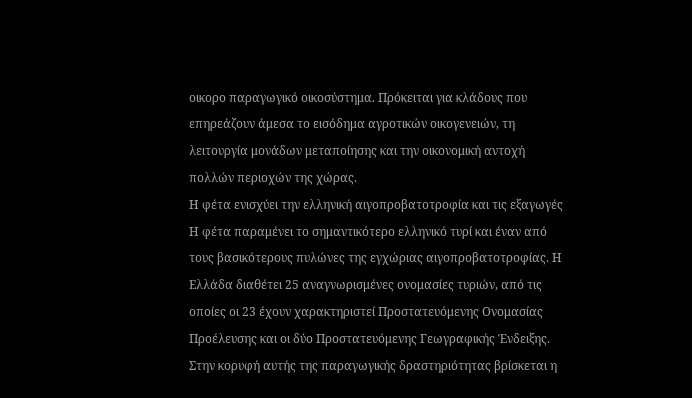οικορο παραγωγικό οικοσύστημα. Πρόκειται για κλάδους που επηρεάζουν άμεσα το εισόδημα αγροτικών οικογενειών, τη λειτουργία μονάδων μεταποίησης και την οικονομική αντοχή πολλών περιοχών της χώρας.
Η φέτα ενισχύει την ελληνική αιγοπροβατοτροφία και τις εξαγωγές
Η φέτα παραμένει το σημαντικότερο ελληνικό τυρί και έναν από τους βασικότερους πυλώνες της εγχώριας αιγοπροβατοτροφίας. Η Ελλάδα διαθέτει 25 αναγνωρισμένες ονομασίες τυριών, από τις οποίες οι 23 έχουν χαρακτηριστεί Προστατευόμενης Ονομασίας Προέλευσης και οι δύο Προστατευόμενης Γεωγραφικής Ένδειξης.
Στην κορυφή αυτής της παραγωγικής δραστηριότητας βρίσκεται η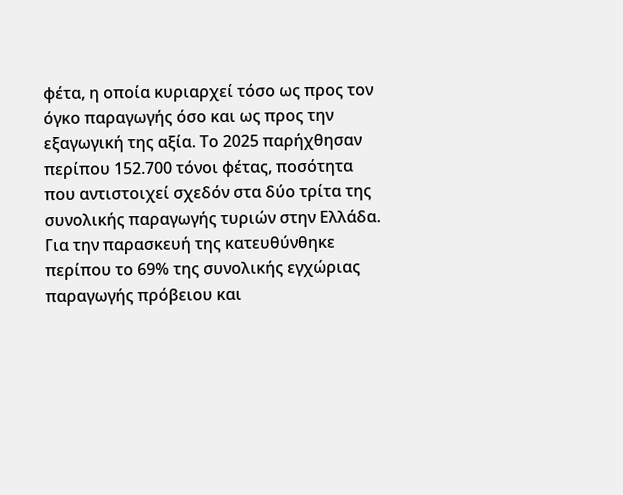φέτα, η οποία κυριαρχεί τόσο ως προς τον όγκο παραγωγής όσο και ως προς την εξαγωγική της αξία. Το 2025 παρήχθησαν περίπου 152.700 τόνοι φέτας, ποσότητα που αντιστοιχεί σχεδόν στα δύο τρίτα της συνολικής παραγωγής τυριών στην Ελλάδα.
Για την παρασκευή της κατευθύνθηκε περίπου το 69% της συνολικής εγχώριας παραγωγής πρόβειου και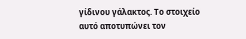γίδινου γάλακτος. Το στοιχείο αυτό αποτυπώνει τον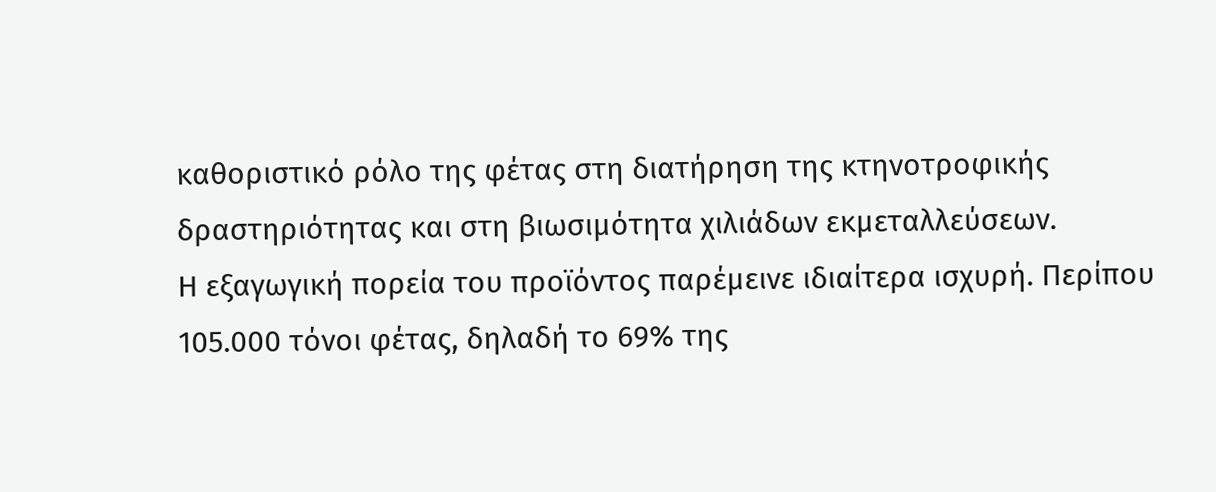καθοριστικό ρόλο της φέτας στη διατήρηση της κτηνοτροφικής δραστηριότητας και στη βιωσιμότητα χιλιάδων εκμεταλλεύσεων.
Η εξαγωγική πορεία του προϊόντος παρέμεινε ιδιαίτερα ισχυρή. Περίπου 105.000 τόνοι φέτας, δηλαδή το 69% της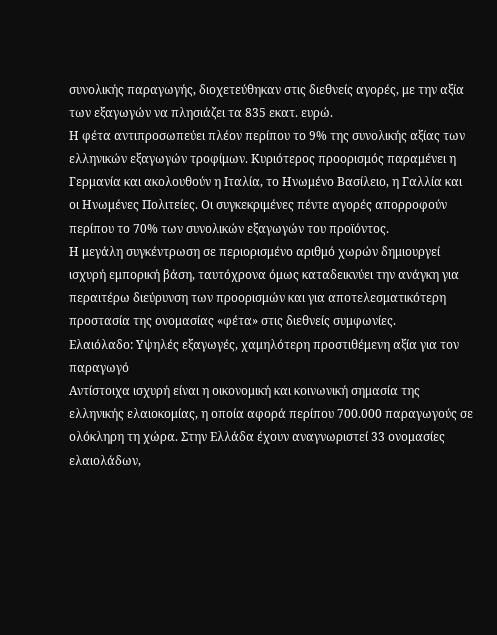συνολικής παραγωγής, διοχετεύθηκαν στις διεθνείς αγορές, με την αξία των εξαγωγών να πλησιάζει τα 835 εκατ. ευρώ.
Η φέτα αντιπροσωπεύει πλέον περίπου το 9% της συνολικής αξίας των ελληνικών εξαγωγών τροφίμων. Κυριότερος προορισμός παραμένει η Γερμανία και ακολουθούν η Ιταλία, το Ηνωμένο Βασίλειο, η Γαλλία και οι Ηνωμένες Πολιτείες. Οι συγκεκριμένες πέντε αγορές απορροφούν περίπου το 70% των συνολικών εξαγωγών του προϊόντος.
Η μεγάλη συγκέντρωση σε περιορισμένο αριθμό χωρών δημιουργεί ισχυρή εμπορική βάση, ταυτόχρονα όμως καταδεικνύει την ανάγκη για περαιτέρω διεύρυνση των προορισμών και για αποτελεσματικότερη προστασία της ονομασίας «φέτα» στις διεθνείς συμφωνίες.
Ελαιόλαδο: Υψηλές εξαγωγές, χαμηλότερη προστιθέμενη αξία για τον παραγωγό
Αντίστοιχα ισχυρή είναι η οικονομική και κοινωνική σημασία της ελληνικής ελαιοκομίας, η οποία αφορά περίπου 700.000 παραγωγούς σε ολόκληρη τη χώρα. Στην Ελλάδα έχουν αναγνωριστεί 33 ονομασίες ελαιολάδων,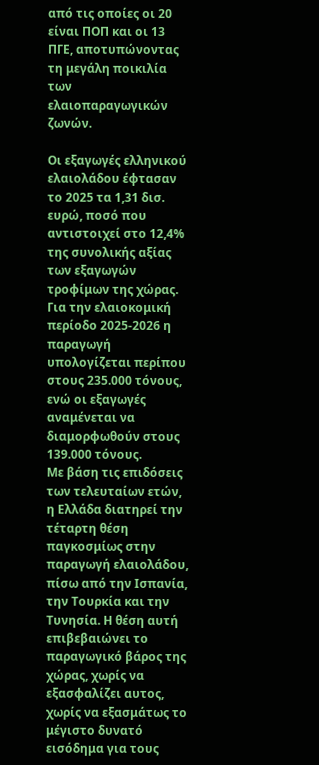από τις οποίες οι 20 είναι ΠΟΠ και οι 13 ΠΓΕ, αποτυπώνοντας τη μεγάλη ποικιλία των ελαιοπαραγωγικών ζωνών.

Οι εξαγωγές ελληνικού ελαιολάδου έφτασαν το 2025 τα 1,31 δισ. ευρώ, ποσό που αντιστοιχεί στο 12,4% της συνολικής αξίας των εξαγωγών τροφίμων της χώρας. Για την ελαιοκομική περίοδο 2025-2026 η παραγωγή υπολογίζεται περίπου στους 235.000 τόνους, ενώ οι εξαγωγές αναμένεται να διαμορφωθούν στους 139.000 τόνους.
Με βάση τις επιδόσεις των τελευταίων ετών, η Ελλάδα διατηρεί την τέταρτη θέση παγκοσμίως στην παραγωγή ελαιολάδου, πίσω από την Ισπανία, την Τουρκία και την Τυνησία. Η θέση αυτή επιβεβαιώνει το παραγωγικό βάρος της χώρας, χωρίς να εξασφαλίζει αυτος, χωρίς να εξασμάτως το μέγιστο δυνατό εισόδημα για τους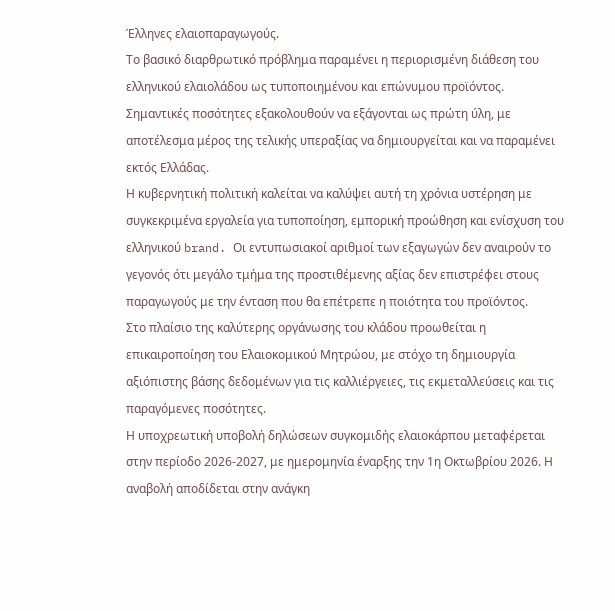Έλληνες ελαιοπαραγωγούς.
Το βασικό διαρθρωτικό πρόβλημα παραμένει η περιορισμένη διάθεση του ελληνικού ελαιολάδου ως τυποποιημένου και επώνυμου προϊόντος. Σημαντικές ποσότητες εξακολουθούν να εξάγονται ως πρώτη ύλη, με αποτέλεσμα μέρος της τελικής υπεραξίας να δημιουργείται και να παραμένει εκτός Ελλάδας.
Η κυβερνητική πολιτική καλείται να καλύψει αυτή τη χρόνια υστέρηση με συγκεκριμένα εργαλεία για τυποποίηση, εμπορική προώθηση και ενίσχυση του ελληνικού brand. Οι εντυπωσιακοί αριθμοί των εξαγωγών δεν αναιρούν το γεγονός ότι μεγάλο τμήμα της προστιθέμενης αξίας δεν επιστρέφει στους παραγωγούς με την ένταση που θα επέτρεπε η ποιότητα του προϊόντος.
Στο πλαίσιο της καλύτερης οργάνωσης του κλάδου προωθείται η επικαιροποίηση του Ελαιοκομικού Μητρώου, με στόχο τη δημιουργία αξιόπιστης βάσης δεδομένων για τις καλλιέργειες, τις εκμεταλλεύσεις και τις παραγόμενες ποσότητες.
Η υποχρεωτική υποβολή δηλώσεων συγκομιδής ελαιοκάρπου μεταφέρεται στην περίοδο 2026-2027, με ημερομηνία έναρξης την 1η Οκτωβρίου 2026. Η αναβολή αποδίδεται στην ανάγκη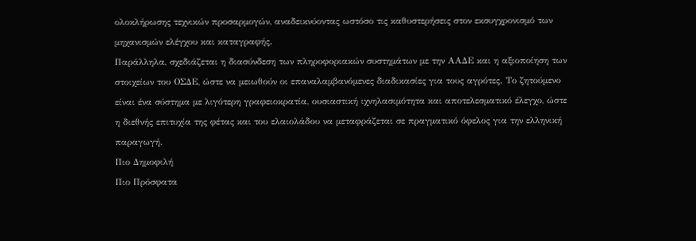ολοκλήρωσης τεχνικών προσαρμογών, αναδεικνύοντας ωστόσο τις καθυστερήσεις στον εκσυγχρονισμό των μηχανισμών ελέγχου και καταγραφής.
Παράλληλα, σχεδιάζεται η διασύνδεση των πληροφοριακών συστημάτων με την ΑΑΔΕ και η αξιοποίηση των στοιχείων του ΟΣΔΕ, ώστε να μειωθούν οι επαναλαμβανόμενες διαδικασίες για τους αγρότες. Το ζητούμενο είναι ένα σύστημα με λιγότερη γραφειοκρατία, ουσιαστική ιχνηλασιμότητα και αποτελεσματικό έλεγχο, ώστε η διεθνής επιτυχία της φέτας και του ελαιολάδου να μεταφράζεται σε πραγματικό όφελος για την ελληνική παραγωγή.
Πιο Δημοφιλή
Πιο Πρόσφατα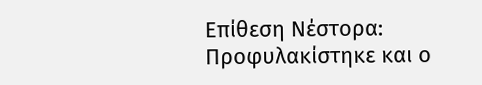Επίθεση Νέστορα: Προφυλακίστηκε και ο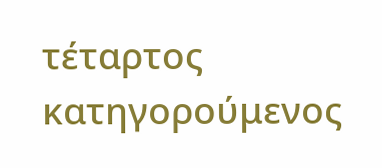τέταρτος κατηγορούμενος